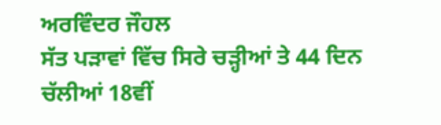ਅਰਵਿੰਦਰ ਜੌਹਲ
ਸੱਤ ਪੜਾਵਾਂ ਵਿੱਚ ਸਿਰੇ ਚੜ੍ਹੀਆਂ ਤੇ 44 ਦਿਨ ਚੱਲੀਆਂ 18ਵੀਂ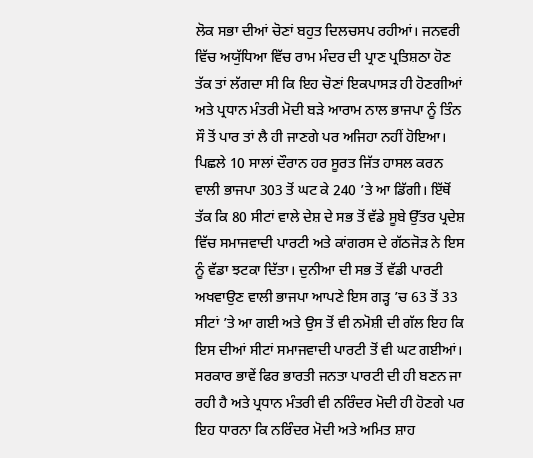ਲੋਕ ਸਭਾ ਦੀਆਂ ਚੋਣਾਂ ਬਹੁਤ ਦਿਲਚਸਪ ਰਹੀਆਂ। ਜਨਵਰੀ ਵਿੱਚ ਅਯੁੱਧਿਆ ਵਿੱਚ ਰਾਮ ਮੰਦਰ ਦੀ ਪ੍ਰਾਣ ਪ੍ਰਤਿਸ਼ਠਾ ਹੋਣ ਤੱਕ ਤਾਂ ਲੱਗਦਾ ਸੀ ਕਿ ਇਹ ਚੋਣਾਂ ਇਕਪਾਸੜ ਹੀ ਹੋਣਗੀਆਂ ਅਤੇ ਪ੍ਰਧਾਨ ਮੰਤਰੀ ਮੋਦੀ ਬੜੇ ਆਰਾਮ ਨਾਲ ਭਾਜਪਾ ਨੂੰ ਤਿੰਨ ਸੌ ਤੋਂ ਪਾਰ ਤਾਂ ਲੈ ਹੀ ਜਾਣਗੇ ਪਰ ਅਜਿਹਾ ਨਹੀਂ ਹੋਇਆ। ਪਿਛਲੇ 10 ਸਾਲਾਂ ਦੌਰਾਨ ਹਰ ਸੂਰਤ ਜਿੱਤ ਹਾਸਲ ਕਰਨ ਵਾਲੀ ਭਾਜਪਾ 303 ਤੋਂ ਘਟ ਕੇ 240 ’ਤੇ ਆ ਡਿੱਗੀ। ਇੱਥੋਂ ਤੱਕ ਕਿ 80 ਸੀਟਾਂ ਵਾਲੇ ਦੇਸ਼ ਦੇ ਸਭ ਤੋਂ ਵੱਡੇ ਸੂਬੇ ਉੱਤਰ ਪ੍ਰਦੇਸ਼ ਵਿੱਚ ਸਮਾਜਵਾਦੀ ਪਾਰਟੀ ਅਤੇ ਕਾਂਗਰਸ ਦੇ ਗੱਠਜੋੜ ਨੇ ਇਸ ਨੂੰ ਵੱਡਾ ਝਟਕਾ ਦਿੱਤਾ। ਦੁਨੀਆ ਦੀ ਸਭ ਤੋਂ ਵੱਡੀ ਪਾਰਟੀ ਅਖਵਾਉਣ ਵਾਲੀ ਭਾਜਪਾ ਆਪਣੇ ਇਸ ਗੜ੍ਹ ’ਚ 63 ਤੋਂ 33 ਸੀਟਾਂ ’ਤੇ ਆ ਗਈ ਅਤੇ ਉਸ ਤੋਂ ਵੀ ਨਮੋਸ਼ੀ ਦੀ ਗੱਲ ਇਹ ਕਿ ਇਸ ਦੀਆਂ ਸੀਟਾਂ ਸਮਾਜਵਾਦੀ ਪਾਰਟੀ ਤੋਂ ਵੀ ਘਟ ਗਈਆਂ।
ਸਰਕਾਰ ਭਾਵੇਂ ਫਿਰ ਭਾਰਤੀ ਜਨਤਾ ਪਾਰਟੀ ਦੀ ਹੀ ਬਣਨ ਜਾ ਰਹੀ ਹੈ ਅਤੇ ਪ੍ਰਧਾਨ ਮੰਤਰੀ ਵੀ ਨਰਿੰਦਰ ਮੋਦੀ ਹੀ ਹੋਣਗੇ ਪਰ ਇਹ ਧਾਰਨਾ ਕਿ ਨਰਿੰਦਰ ਮੋਦੀ ਅਤੇ ਅਮਿਤ ਸ਼ਾਹ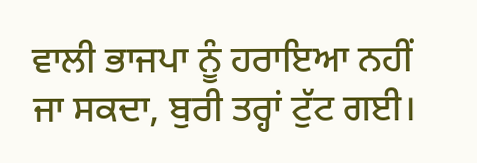ਵਾਲੀ ਭਾਜਪਾ ਨੂੰ ਹਰਾਇਆ ਨਹੀਂ ਜਾ ਸਕਦਾ, ਬੁਰੀ ਤਰ੍ਹਾਂ ਟੁੱਟ ਗਈ।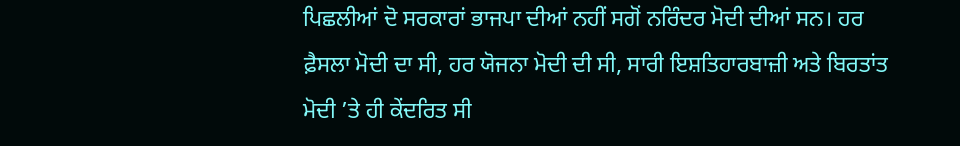ਪਿਛਲੀਆਂ ਦੋ ਸਰਕਾਰਾਂ ਭਾਜਪਾ ਦੀਆਂ ਨਹੀਂ ਸਗੋਂ ਨਰਿੰਦਰ ਮੋਦੀ ਦੀਆਂ ਸਨ। ਹਰ ਫ਼ੈਸਲਾ ਮੋਦੀ ਦਾ ਸੀ, ਹਰ ਯੋਜਨਾ ਮੋਦੀ ਦੀ ਸੀ, ਸਾਰੀ ਇਸ਼ਤਿਹਾਰਬਾਜ਼ੀ ਅਤੇ ਬਿਰਤਾਂਤ ਮੋਦੀ ’ਤੇ ਹੀ ਕੇਂਦਰਿਤ ਸੀ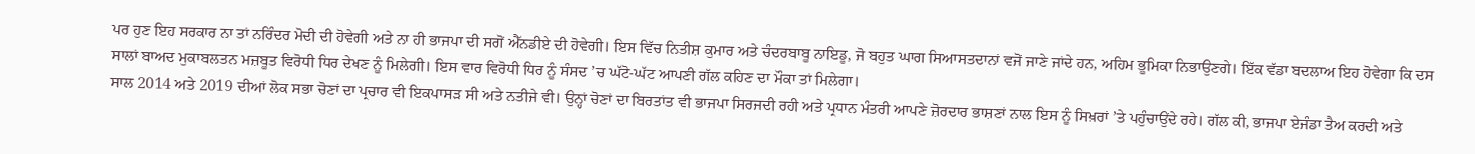ਪਰ ਹੁਣ ਇਹ ਸਰਕਾਰ ਨਾ ਤਾਂ ਨਰਿੰਦਰ ਮੋਦੀ ਦੀ ਹੋਵੇਗੀ ਅਤੇ ਨਾ ਹੀ ਭਾਜਪਾ ਦੀ ਸਗੋਂ ਐੱਨਡੀਏ ਦੀ ਹੋਵੇਗੀ। ਇਸ ਵਿੱਚ ਨਿਤੀਸ਼ ਕੁਮਾਰ ਅਤੇ ਚੰਦਰਬਾਬੂ ਨਾਇਡੂ, ਜੋ ਬਹੁਤ ਘਾਗ ਸਿਆਸਤਦਾਨਾਂ ਵਜੋਂ ਜਾਣੇ ਜਾਂਦੇ ਹਨ, ਅਹਿਮ ਭੂਮਿਕਾ ਨਿਭਾਉਣਗੇ। ਇੱਕ ਵੱਡਾ ਬਦਲਾਅ ਇਹ ਹੋਵੇਗਾ ਕਿ ਦਸ ਸਾਲਾਂ ਬਾਅਦ ਮੁਕਾਬਲਤਨ ਮਜ਼ਬੂਤ ਵਿਰੋਧੀ ਧਿਰ ਦੇਖਣ ਨੂੰ ਮਿਲੇਗੀ। ਇਸ ਵਾਰ ਵਿਰੋਧੀ ਧਿਰ ਨੂੰ ਸੰਸਦ ’ਚ ਘੱਟੋ-ਘੱਟ ਆਪਣੀ ਗੱਲ ਕਹਿਣ ਦਾ ਮੌਕਾ ਤਾਂ ਮਿਲੇਗਾ।
ਸਾਲ 2014 ਅਤੇ 2019 ਦੀਆਂ ਲੋਕ ਸਭਾ ਚੋਣਾਂ ਦਾ ਪ੍ਰਚਾਰ ਵੀ ਇਕਪਾਸੜ ਸੀ ਅਤੇ ਨਤੀਜੇ ਵੀ। ਉਨ੍ਹਾਂ ਚੋਣਾਂ ਦਾ ਬਿਰਤਾਂਤ ਵੀ ਭਾਜਪਾ ਸਿਰਜਦੀ ਰਹੀ ਅਤੇ ਪ੍ਰਧਾਨ ਮੰਤਰੀ ਆਪਣੇ ਜ਼ੋਰਦਾਰ ਭਾਸ਼ਣਾਂ ਨਾਲ ਇਸ ਨੂੰ ਸਿਖ਼ਰਾਂ ’ਤੇ ਪਹੁੰਚਾਉਂਦੇ ਰਹੇ। ਗੱਲ ਕੀ, ਭਾਜਪਾ ਏਜੰਡਾ ਤੈਅ ਕਰਦੀ ਅਤੇ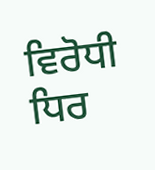ਵਿਰੋਧੀ ਧਿਰ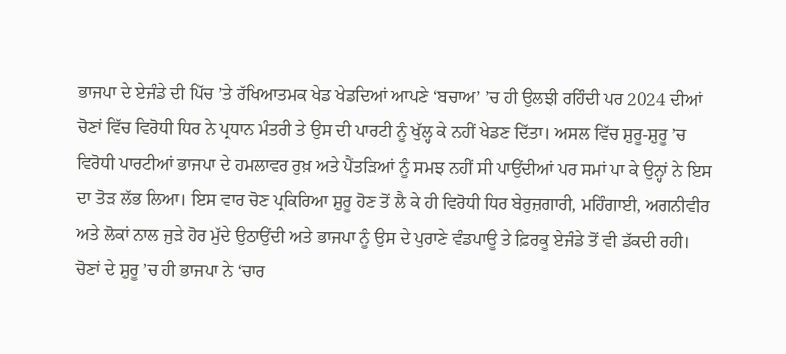ਭਾਜਪਾ ਦੇ ਏਜੰਡੇ ਦੀ ਪਿੱਚ ’ਤੇ ਰੱਖਿਆਤਮਕ ਖੇਡ ਖੇਡਦਿਆਂ ਆਪਣੇ ‘ਬਚਾਅ’ ’ਚ ਹੀ ਉਲਝੀ ਰਹਿੰਦੀ ਪਰ 2024 ਦੀਆਂ ਚੋਣਾਂ ਵਿੱਚ ਵਿਰੋਧੀ ਧਿਰ ਨੇ ਪ੍ਰਧਾਨ ਮੰਤਰੀ ਤੇ ਉਸ ਦੀ ਪਾਰਟੀ ਨੂੰ ਖੁੱਲ੍ਹ ਕੇ ਨਹੀਂ ਖੇਡਣ ਦਿੱਤਾ। ਅਸਲ ਵਿੱਚ ਸ਼ੁਰੂ-ਸ਼ੁਰੂ ’ਚ ਵਿਰੋਧੀ ਪਾਰਟੀਆਂ ਭਾਜਪਾ ਦੇ ਹਮਲਾਵਰ ਰੁਖ਼ ਅਤੇ ਪੈਂਤੜਿਆਂ ਨੂੰ ਸਮਝ ਨਹੀਂ ਸੀ ਪਾਉਂਦੀਆਂ ਪਰ ਸਮਾਂ ਪਾ ਕੇ ਉਨ੍ਹਾਂ ਨੇ ਇਸ ਦਾ ਤੋੜ ਲੱਭ ਲਿਆ। ਇਸ ਵਾਰ ਚੋਣ ਪ੍ਰਕਿਰਿਆ ਸ਼ੁਰੂ ਹੋਣ ਤੋਂ ਲੈ ਕੇ ਹੀ ਵਿਰੋਧੀ ਧਿਰ ਬੇਰੁਜ਼ਗਾਰੀ, ਮਹਿੰਗਾਈ, ਅਗਨੀਵੀਰ ਅਤੇ ਲੋਕਾਂ ਨਾਲ ਜੁੜੇ ਹੋਰ ਮੁੱਦੇ ਉਠਾਉਂਦੀ ਅਤੇ ਭਾਜਪਾ ਨੂੰ ਉਸ ਦੇ ਪੁਰਾਣੇ ਵੰਡਪਾਊ ਤੇ ਫ਼ਿਰਕੂ ਏਜੰਡੇ ਤੋਂ ਵੀ ਡੱਕਦੀ ਰਹੀ। ਚੋਣਾਂ ਦੇ ਸ਼ੁਰੂ ’ਚ ਹੀ ਭਾਜਪਾ ਨੇ ‘ਚਾਰ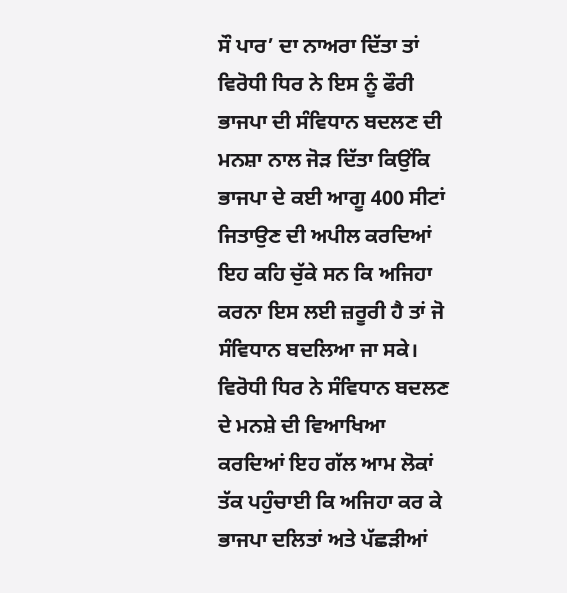ਸੌ ਪਾਰ’ ਦਾ ਨਾਅਰਾ ਦਿੱਤਾ ਤਾਂ ਵਿਰੋਧੀ ਧਿਰ ਨੇ ਇਸ ਨੂੰ ਫੌਰੀ ਭਾਜਪਾ ਦੀ ਸੰਵਿਧਾਨ ਬਦਲਣ ਦੀ ਮਨਸ਼ਾ ਨਾਲ ਜੋੜ ਦਿੱਤਾ ਕਿਉਂਕਿ ਭਾਜਪਾ ਦੇ ਕਈ ਆਗੂ 400 ਸੀਟਾਂ ਜਿਤਾਉਣ ਦੀ ਅਪੀਲ ਕਰਦਿਆਂ ਇਹ ਕਹਿ ਚੁੱਕੇ ਸਨ ਕਿ ਅਜਿਹਾ ਕਰਨਾ ਇਸ ਲਈ ਜ਼ਰੂਰੀ ਹੈ ਤਾਂ ਜੋ ਸੰਵਿਧਾਨ ਬਦਲਿਆ ਜਾ ਸਕੇ। ਵਿਰੋਧੀ ਧਿਰ ਨੇ ਸੰਵਿਧਾਨ ਬਦਲਣ ਦੇ ਮਨਸ਼ੇ ਦੀ ਵਿਆਖਿਆ ਕਰਦਿਆਂ ਇਹ ਗੱਲ ਆਮ ਲੋਕਾਂ ਤੱਕ ਪਹੁੰਚਾਈ ਕਿ ਅਜਿਹਾ ਕਰ ਕੇ ਭਾਜਪਾ ਦਲਿਤਾਂ ਅਤੇ ਪੱਛੜੀਆਂ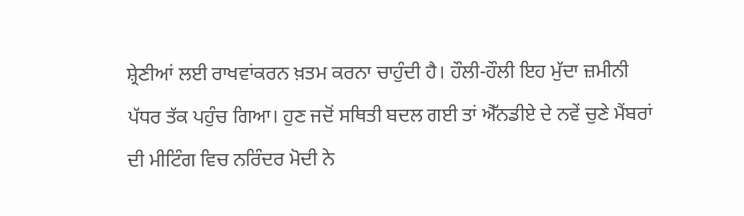ਸ਼੍ਰੇਣੀਆਂ ਲਈ ਰਾਖਵਾਂਕਰਨ ਖ਼ਤਮ ਕਰਨਾ ਚਾਹੁੰਦੀ ਹੈ। ਹੌਲੀ-ਹੌਲੀ ਇਹ ਮੁੱਦਾ ਜ਼ਮੀਨੀ ਪੱਧਰ ਤੱਕ ਪਹੁੰਚ ਗਿਆ। ਹੁਣ ਜਦੋਂ ਸਥਿਤੀ ਬਦਲ ਗਈ ਤਾਂ ਐੱਨਡੀਏ ਦੇ ਨਵੇਂ ਚੁਣੇ ਮੈਂਬਰਾਂ ਦੀ ਮੀਟਿੰਗ ਵਿਚ ਨਰਿੰਦਰ ਮੋਦੀ ਨੇ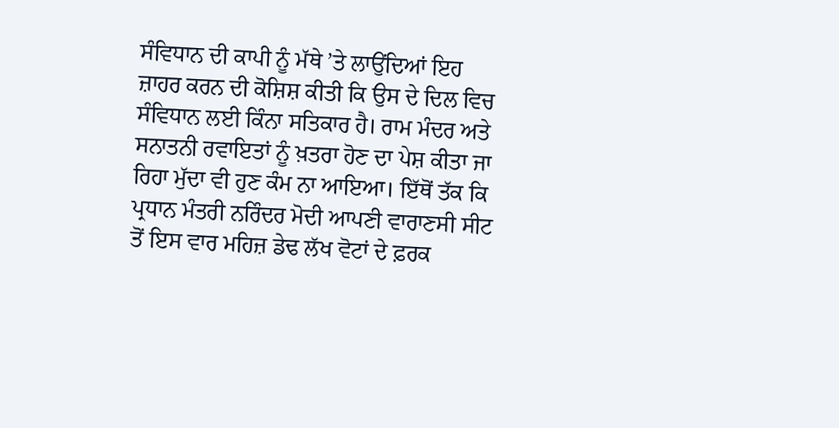ਸੰਵਿਧਾਨ ਦੀ ਕਾਪੀ ਨੂੰ ਮੱਥੇ ’ਤੇ ਲਾਉਂਦਿਆਂ ਇਹ ਜ਼ਾਹਰ ਕਰਨ ਦੀ ਕੋਸ਼ਿਸ਼ ਕੀਤੀ ਕਿ ਉਸ ਦੇ ਦਿਲ ਵਿਚ ਸੰਵਿਧਾਨ ਲਈ ਕਿੰਨਾ ਸਤਿਕਾਰ ਹੈ। ਰਾਮ ਮੰਦਰ ਅਤੇ ਸਨਾਤਨੀ ਰਵਾਇਤਾਂ ਨੂੰ ਖ਼ਤਰਾ ਹੋਣ ਦਾ ਪੇਸ਼ ਕੀਤਾ ਜਾ ਰਿਹਾ ਮੁੱਦਾ ਵੀ ਹੁਣ ਕੰਮ ਨਾ ਆਇਆ। ਇੱਥੋਂ ਤੱਕ ਕਿ ਪ੍ਰਧਾਨ ਮੰਤਰੀ ਨਰਿੰਦਰ ਮੋਦੀ ਆਪਣੀ ਵਾਰਾਣਸੀ ਸੀਟ ਤੋਂ ਇਸ ਵਾਰ ਮਹਿਜ਼ ਡੇਢ ਲੱਖ ਵੋਟਾਂ ਦੇ ਫ਼ਰਕ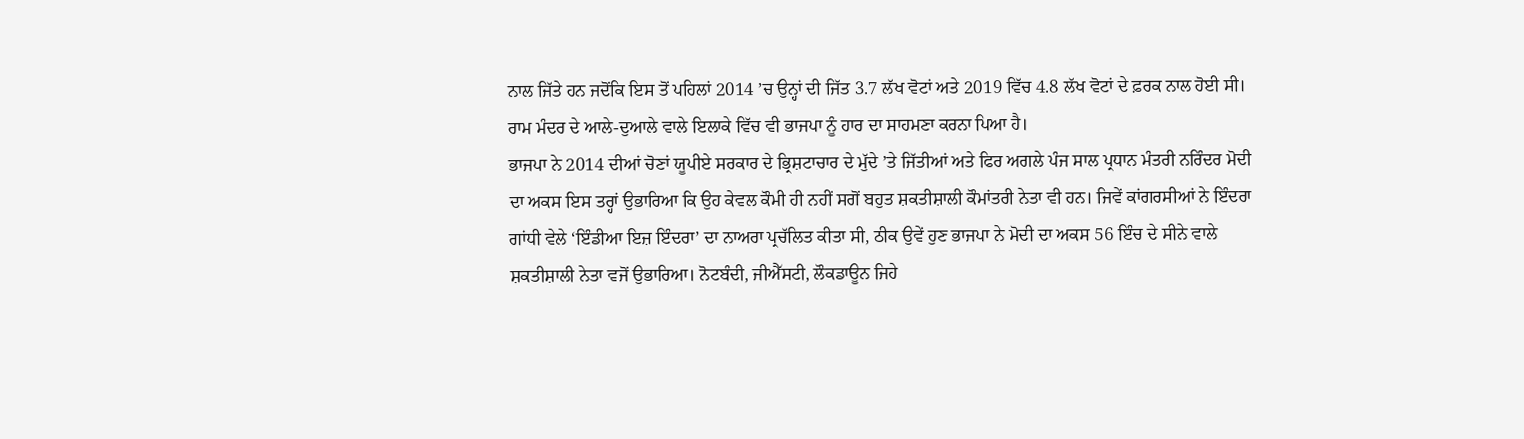ਨਾਲ ਜਿੱਤੇ ਹਨ ਜਦੋਂਕਿ ਇਸ ਤੋਂ ਪਹਿਲਾਂ 2014 ’ਚ ਉਨ੍ਹਾਂ ਦੀ ਜਿੱਤ 3.7 ਲੱਖ ਵੋਟਾਂ ਅਤੇ 2019 ਵਿੱਚ 4.8 ਲੱਖ ਵੋਟਾਂ ਦੇ ਫ਼ਰਕ ਨਾਲ ਹੋਈ ਸੀ। ਰਾਮ ਮੰਦਰ ਦੇ ਆਲੇ-ਦੁਆਲੇ ਵਾਲੇ ਇਲਾਕੇ ਵਿੱਚ ਵੀ ਭਾਜਪਾ ਨੂੰ ਹਾਰ ਦਾ ਸਾਹਮਣਾ ਕਰਨਾ ਪਿਆ ਹੈ।
ਭਾਜਪਾ ਨੇ 2014 ਦੀਆਂ ਚੋਣਾਂ ਯੂਪੀਏ ਸਰਕਾਰ ਦੇ ਭ੍ਰਿਸ਼ਟਾਚਾਰ ਦੇ ਮੁੱਦੇ ’ਤੇ ਜਿੱਤੀਆਂ ਅਤੇ ਫਿਰ ਅਗਲੇ ਪੰਜ ਸਾਲ ਪ੍ਰਧਾਨ ਮੰਤਰੀ ਨਰਿੰਦਰ ਮੋਦੀ ਦਾ ਅਕਸ ਇਸ ਤਰ੍ਹਾਂ ਉਭਾਰਿਆ ਕਿ ਉਹ ਕੇਵਲ ਕੌਮੀ ਹੀ ਨਹੀਂ ਸਗੋਂ ਬਹੁਤ ਸ਼ਕਤੀਸ਼ਾਲੀ ਕੌਮਾਂਤਰੀ ਨੇਤਾ ਵੀ ਹਨ। ਜਿਵੇਂ ਕਾਂਗਰਸੀਆਂ ਨੇ ਇੰਦਰਾ ਗਾਂਧੀ ਵੇਲੇ ‘ਇੰਡੀਆ ਇਜ਼ ਇੰਦਰਾ’ ਦਾ ਨਾਅਰਾ ਪ੍ਰਚੱਲਿਤ ਕੀਤਾ ਸੀ, ਠੀਕ ਉਵੇਂ ਹੁਣ ਭਾਜਪਾ ਨੇ ਮੋਦੀ ਦਾ ਅਕਸ 56 ਇੰਚ ਦੇ ਸੀਨੇ ਵਾਲੇ ਸ਼ਕਤੀਸ਼ਾਲੀ ਨੇਤਾ ਵਜੋਂ ਉਭਾਰਿਆ। ਨੋਟਬੰਦੀ, ਜੀਐੱਸਟੀ, ਲੌਕਡਾਊਨ ਜਿਹੇ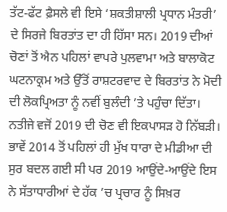ਤੱਟ-ਫੱਟ ਫ਼ੈਸਲੇ ਵੀ ਇਸੇ ‘ਸ਼ਕਤੀਸ਼ਾਲੀ ਪ੍ਰਧਾਨ ਮੰਤਰੀ’ ਦੇ ਸਿਰਜੇ ਬਿਰਤਾਂਤ ਦਾ ਹੀ ਹਿੱਸਾ ਸਨ। 2019 ਦੀਆਂ ਚੋਣਾਂ ਤੋਂ ਐਨ ਪਹਿਲਾਂ ਵਾਪਰੇ ਪੁਲਵਾਮਾ ਅਤੇ ਬਾਲਾਕੋਟ ਘਟਨਾਕ੍ਰਮ ਅਤੇ ਉੱਤੋਂ ਰਾਸ਼ਟਰਵਾਦ ਦੇ ਬਿਰਤਾਂਤ ਨੇ ਮੋਦੀ ਦੀ ਲੋਕਪ੍ਰਿਅਤਾ ਨੂੰ ਨਵੀਂ ਬੁਲੰਦੀ ’ਤੇ ਪਹੁੰਚਾ ਦਿੱਤਾ। ਨਤੀਜੇ ਵਜੋਂ 2019 ਦੀ ਚੋਣ ਵੀ ਇਕਪਾਸੜ ਹੋ ਨਿੱਬੜੀ।
ਭਾਵੇਂ 2014 ਤੋਂ ਪਹਿਲਾਂ ਹੀ ਮੁੱਖ ਧਾਰਾ ਦੇ ਮੀਡੀਆ ਦੀ ਸੁਰ ਬਦਲ ਗਈ ਸੀ ਪਰ 2019 ਆਉਂਦੇ-ਆਉਂਦੇ ਇਸ ਨੇ ਸੱਤਾਧਾਰੀਆਂ ਦੇ ਹੱਕ ’ਚ ਪ੍ਰਚਾਰ ਨੂੰ ਸਿਖ਼ਰ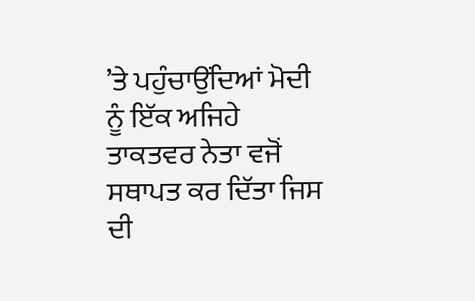’ਤੇ ਪਹੁੰਚਾਉਂਦਿਆਂ ਮੋਦੀ ਨੂੰ ਇੱਕ ਅਜਿਹੇ ਤਾਕਤਵਰ ਨੇਤਾ ਵਜੋਂ ਸਥਾਪਤ ਕਰ ਦਿੱਤਾ ਜਿਸ ਦੀ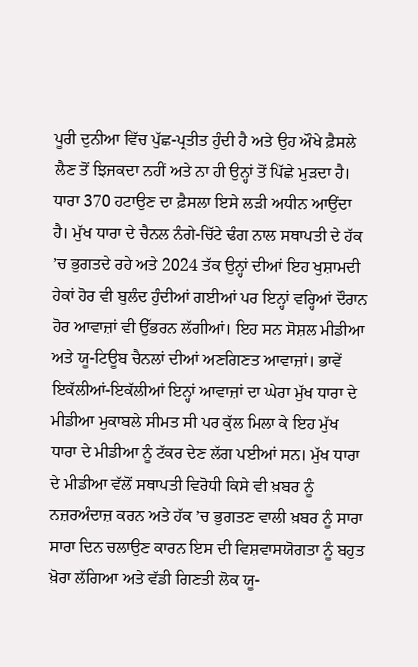ਪੂਰੀ ਦੁਨੀਆ ਵਿੱਚ ਪੁੱਛ-ਪ੍ਰਤੀਤ ਹੁੰਦੀ ਹੈ ਅਤੇ ਉਹ ਔਖੇ ਫ਼ੈਸਲੇ ਲੈਣ ਤੋਂ ਝਿਜਕਦਾ ਨਹੀਂ ਅਤੇ ਨਾ ਹੀ ਉਨ੍ਹਾਂ ਤੋਂ ਪਿੱਛੇ ਮੁੜਦਾ ਹੈ। ਧਾਰਾ 370 ਹਟਾਉਣ ਦਾ ਫ਼ੈਸਲਾ ਇਸੇ ਲੜੀ ਅਧੀਨ ਆਉਂਦਾ ਹੈ। ਮੁੱਖ ਧਾਰਾ ਦੇ ਚੈਨਲ ਨੰਗੇ-ਚਿੱਟੇ ਢੰਗ ਨਾਲ ਸਥਾਪਤੀ ਦੇ ਹੱਕ ’ਚ ਭੁਗਤਦੇ ਰਹੇ ਅਤੇ 2024 ਤੱਕ ਉਨ੍ਹਾਂ ਦੀਆਂ ਇਹ ਖੁਸ਼ਾਮਦੀ ਹੇਕਾਂ ਹੋਰ ਵੀ ਬੁਲੰਦ ਹੁੰਦੀਆਂ ਗਈਆਂ ਪਰ ਇਨ੍ਹਾਂ ਵਰ੍ਹਿਆਂ ਦੌਰਾਨ ਹੋਰ ਆਵਾਜ਼ਾਂ ਵੀ ਉੱਭਰਨ ਲੱਗੀਆਂ। ਇਹ ਸਨ ਸੋਸ਼ਲ ਮੀਡੀਆ ਅਤੇ ਯੂ-ਟਿਊਬ ਚੈਨਲਾਂ ਦੀਆਂ ਅਣਗਿਣਤ ਆਵਾਜ਼ਾਂ। ਭਾਵੇਂ ਇਕੱਲੀਆਂ-ਇਕੱਲੀਆਂ ਇਨ੍ਹਾਂ ਆਵਾਜ਼ਾਂ ਦਾ ਘੇਰਾ ਮੁੱਖ ਧਾਰਾ ਦੇ ਮੀਡੀਆ ਮੁਕਾਬਲੇ ਸੀਮਤ ਸੀ ਪਰ ਕੁੱਲ ਮਿਲਾ ਕੇ ਇਹ ਮੁੱਖ ਧਾਰਾ ਦੇ ਮੀਡੀਆ ਨੂੰ ਟੱਕਰ ਦੇਣ ਲੱਗ ਪਈਆਂ ਸਨ। ਮੁੱਖ ਧਾਰਾ ਦੇ ਮੀਡੀਆ ਵੱਲੋਂ ਸਥਾਪਤੀ ਵਿਰੋਧੀ ਕਿਸੇ ਵੀ ਖ਼ਬਰ ਨੂੰ ਨਜ਼ਰਅੰਦਾਜ਼ ਕਰਨ ਅਤੇ ਹੱਕ ’ਚ ਭੁਗਤਣ ਵਾਲੀ ਖ਼ਬਰ ਨੂੰ ਸਾਰਾ ਸਾਰਾ ਦਿਨ ਚਲਾਉਣ ਕਾਰਨ ਇਸ ਦੀ ਵਿਸ਼ਵਾਸਯੋਗਤਾ ਨੂੰ ਬਹੁਤ ਖ਼ੋਰਾ ਲੱਗਿਆ ਅਤੇ ਵੱਡੀ ਗਿਣਤੀ ਲੋਕ ਯੂ-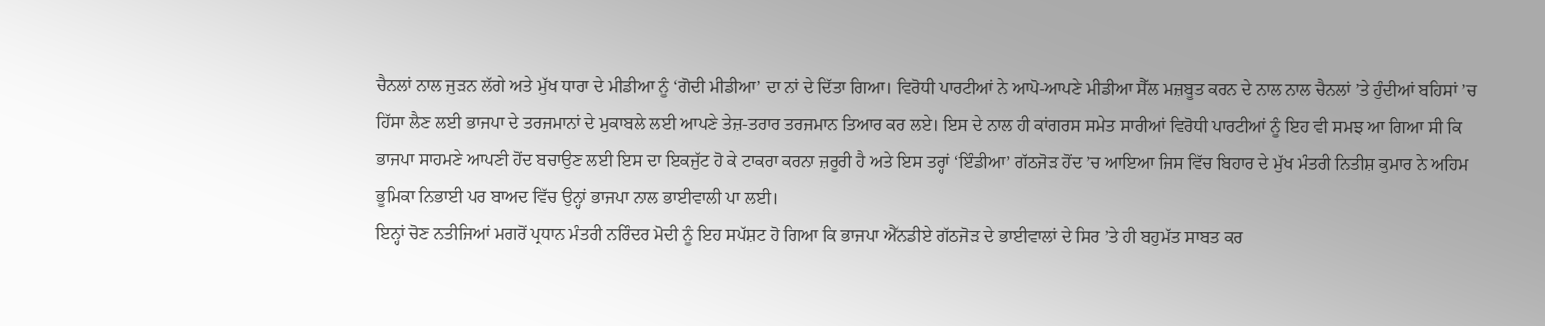ਚੈਨਲਾਂ ਨਾਲ ਜੁੜਨ ਲੱਗੇ ਅਤੇ ਮੁੱਖ ਧਾਰਾ ਦੇ ਮੀਡੀਆ ਨੂੰ ‘ਗੋਦੀ ਮੀਡੀਆ’ ਦਾ ਨਾਂ ਦੇ ਦਿੱਤਾ ਗਿਆ। ਵਿਰੋਧੀ ਪਾਰਟੀਆਂ ਨੇ ਆਪੋ-ਆਪਣੇ ਮੀਡੀਆ ਸੈੱਲ ਮਜ਼ਬੂਤ ਕਰਨ ਦੇ ਨਾਲ ਨਾਲ ਚੈਨਲਾਂ ’ਤੇ ਹੁੰਦੀਆਂ ਬਹਿਸਾਂ ’ਚ ਹਿੱਸਾ ਲੈਣ ਲਈ ਭਾਜਪਾ ਦੇ ਤਰਜਮਾਨਾਂ ਦੇ ਮੁਕਾਬਲੇ ਲਈ ਆਪਣੇ ਤੇਜ਼-ਤਰਾਰ ਤਰਜਮਾਨ ਤਿਆਰ ਕਰ ਲਏ। ਇਸ ਦੇ ਨਾਲ ਹੀ ਕਾਂਗਰਸ ਸਮੇਤ ਸਾਰੀਆਂ ਵਿਰੋਧੀ ਪਾਰਟੀਆਂ ਨੂੰ ਇਹ ਵੀ ਸਮਝ ਆ ਗਿਆ ਸੀ ਕਿ ਭਾਜਪਾ ਸਾਹਮਣੇ ਆਪਣੀ ਹੋਂਦ ਬਚਾਉਣ ਲਈ ਇਸ ਦਾ ਇਕਜੁੱਟ ਹੋ ਕੇ ਟਾਕਰਾ ਕਰਨਾ ਜ਼ਰੂਰੀ ਹੈ ਅਤੇ ਇਸ ਤਰ੍ਹਾਂ ‘ਇੰਡੀਆ’ ਗੱਠਜੋੜ ਹੋਂਦ ’ਚ ਆਇਆ ਜਿਸ ਵਿੱਚ ਬਿਹਾਰ ਦੇ ਮੁੱਖ ਮੰਤਰੀ ਨਿਤੀਸ਼ ਕੁਮਾਰ ਨੇ ਅਹਿਮ ਭੂਮਿਕਾ ਨਿਭਾਈ ਪਰ ਬਾਅਦ ਵਿੱਚ ਉਨ੍ਹਾਂ ਭਾਜਪਾ ਨਾਲ ਭਾਈਵਾਲੀ ਪਾ ਲਈ।
ਇਨ੍ਹਾਂ ਚੋਣ ਨਤੀਜਿਆਂ ਮਗਰੋਂ ਪ੍ਰਧਾਨ ਮੰਤਰੀ ਨਰਿੰਦਰ ਮੋਦੀ ਨੂੰ ਇਹ ਸਪੱਸ਼ਟ ਹੋ ਗਿਆ ਕਿ ਭਾਜਪਾ ਐੱਨਡੀਏ ਗੱਠਜੋੜ ਦੇ ਭਾਈਵਾਲਾਂ ਦੇ ਸਿਰ ’ਤੇ ਹੀ ਬਹੁਮੱਤ ਸਾਬਤ ਕਰ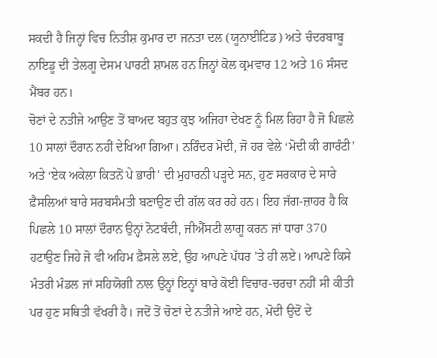ਸਕਦੀ ਹੈ ਜਿਨ੍ਹਾਂ ਵਿਚ ਨਿਤੀਸ਼ ਕੁਮਾਰ ਦਾ ਜਨਤਾ ਦਲ (ਯੂਨਾਈਟਿਡ) ਅਤੇ ਚੰਦਰਬਾਬੂ ਨਾਇਡੂ ਦੀ ਤੇਲਗੂ ਦੇਸਮ ਪਾਰਟੀ ਸ਼ਾਮਲ ਹਨ ਜਿਨ੍ਹਾਂ ਕੋਲ ਕ੍ਰਮਵਾਰ 12 ਅਤੇ 16 ਸੰਸਦ ਮੈਂਬਰ ਹਨ।
ਚੋਣਾਂ ਦੇ ਨਤੀਜੇ ਆਉਣ ਤੋਂ ਬਾਅਦ ਬਹੁਤ ਕੁਝ ਅਜਿਹਾ ਦੇਖਣ ਨੂੰ ਮਿਲ ਰਿਹਾ ਹੈ ਜੋ ਪਿਛਲੇ 10 ਸਾਲਾਂ ਦੌਰਾਨ ਨਹੀਂ ਦੇਖਿਆ ਗਿਆ। ਨਰਿੰਦਰ ਮੋਦੀ, ਜੋ ਹਰ ਵੇਲੇ ‘ਮੋਦੀ ਕੀ ਗਾਰੰਟੀ’ ਅਤੇ ‘ਏਕ ਅਕੇਲਾ ਕਿਤਨੋਂ ਪੇ ਭਾਰੀ’ ਦੀ ਮੁਹਾਰਨੀ ਪੜ੍ਹਦੇ ਸਨ, ਹੁਣ ਸਰਕਾਰ ਦੇ ਸਾਰੇ ਫ਼ੈਸਲਿਆਂ ਬਾਰੇ ਸਰਬਸੰਮਤੀ ਬਣਾਉਣ ਦੀ ਗੱਲ ਕਰ ਰਹੇ ਹਨ। ਇਹ ਜੱਗ-ਜ਼ਾਹਰ ਹੈ ਕਿ ਪਿਛਲੇ 10 ਸਾਲਾਂ ਦੌਰਾਨ ਉਨ੍ਹਾਂ ਨੋਟਬੰਦੀ, ਜੀਐੱਸਟੀ ਲਾਗੂ ਕਰਨ ਜਾਂ ਧਾਰਾ 370 ਹਟਾਉਣ ਜਿਹੇ ਜੋ ਵੀ ਅਹਿਮ ਫ਼ੈਸਲੇ ਲਏ, ਉਹ ਆਪਣੇ ਪੱਧਰ ’ਤੇ ਹੀ ਲਏ। ਆਪਣੇ ਕਿਸੇ ਮੰਤਰੀ ਮੰਡਲ ਜਾਂ ਸਹਿਯੋਗੀ ਨਾਲ ਉਨ੍ਹਾਂ ਇਨ੍ਹਾਂ ਬਾਰੇ ਕੋਈ ਵਿਚਾਰ-ਚਰਚਾ ਨਹੀਂ ਸੀ ਕੀਤੀ ਪਰ ਹੁਣ ਸਥਿਤੀ ਵੱਖਰੀ ਹੈ। ਜਦੋਂ ਤੋਂ ਚੋਣਾਂ ਦੇ ਨਤੀਜੇ ਆਏ ਹਨ, ਮੋਦੀ ਉਦੋਂ ਦੇ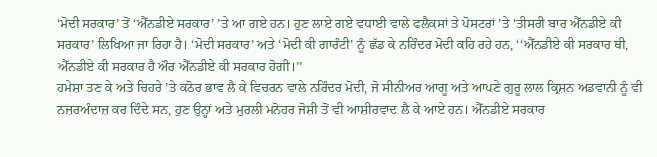‘ਮੋਦੀ ਸਰਕਾਰ’ ਤੋਂ ‘ਐੱਨਡੀਏ ਸਰਕਾਰ’ ’ਤੇ ਆ ਗਏ ਹਨ। ਹੁਣ ਲਾਏ ਗਏ ਵਧਾਈ ਵਾਲੇ ਫਲੈਕਸਾਂ ਤੇ ਪੋਸਟਰਾਂ ’ਤੇ ‘ਤੀਸਰੀ ਬਾਰ ਐੱਨਡੀਏ ਕੀ ਸਰਕਾਰ’ ਲਿਖਿਆ ਜਾ ਰਿਹਾ ਹੈ। ‘ਮੋਦੀ ਸਰਕਾਰ’ ਅਤੇ ‘ਮੋਦੀ ਕੀ ਗਾਰੰਟੀ’ ਨੂੰ ਛੱਡ ਕੇ ਨਰਿੰਦਰ ਮੋਦੀ ਕਹਿ ਰਹੇ ਹਨ, ‘‘ਐੱਨਡੀਏ ਕੀ ਸਰਕਾਰ ਥੀ, ਐੱਨਡੀਏ ਕੀ ਸਰਕਾਰ ਹੈ ਔਰ ਐੱਨਡੀਏ ਕੀ ਸਰਕਾਰ ਹੋਗੀ।’’
ਹਮੇਸ਼ਾ ਤਣ ਕੇ ਅਤੇ ਚਿਹਰੇ ’ਤੇ ਕਠੋਰ ਭਾਵ ਲੈ ਕੇ ਵਿਚਰਨ ਵਾਲੇ ਨਰਿੰਦਰ ਮੋਦੀ, ਜੋ ਸੀਨੀਅਰ ਆਗੂ ਅਤੇ ਆਪਣੇ ਗੁਰੂ ਲਾਲ ਕ੍ਰਿਸ਼ਨ ਅਡਵਾਨੀ ਨੂੰ ਵੀ ਨਜ਼ਰਅੰਦਾਜ਼ ਕਰ ਦਿੰਦੇ ਸਨ, ਹੁਣ ਉਨ੍ਹਾਂ ਅਤੇ ਮੁਰਲੀ ਮਨੋਹਰ ਜੋਸ਼ੀ ਤੋਂ ਵੀ ਆਸ਼ੀਰਵਾਦ ਲੈ ਕੇ ਆਏ ਹਨ। ਐੱਨਡੀਏ ਸਰਕਾਰ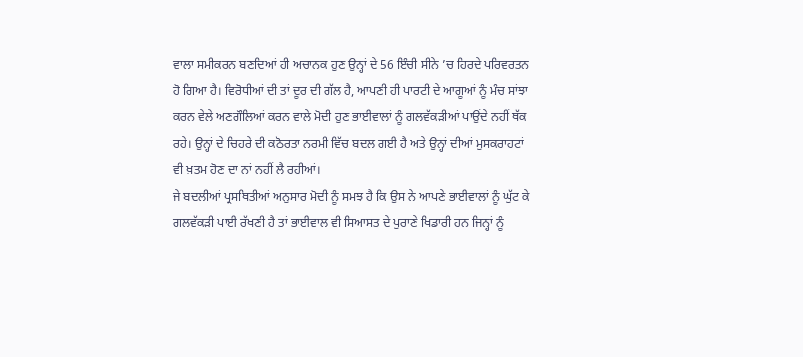ਵਾਲਾ ਸਮੀਕਰਨ ਬਣਦਿਆਂ ਹੀ ਅਚਾਨਕ ਹੁਣ ਉਨ੍ਹਾਂ ਦੇ 56 ਇੰਚੀ ਸੀਨੇ ’ਚ ਹਿਰਦੇ ਪਰਿਵਰਤਨ ਹੋ ਗਿਆ ਹੈ। ਵਿਰੋਧੀਆਂ ਦੀ ਤਾਂ ਦੂਰ ਦੀ ਗੱਲ ਹੈ, ਆਪਣੀ ਹੀ ਪਾਰਟੀ ਦੇ ਆਗੂਆਂ ਨੂੰ ਮੰਚ ਸਾਂਝਾ ਕਰਨ ਵੇਲੇ ਅਣਗੌਲਿਆਂ ਕਰਨ ਵਾਲੇ ਮੋਦੀ ਹੁਣ ਭਾਈਵਾਲਾਂ ਨੂੰ ਗਲਵੱਕੜੀਆਂ ਪਾਉਂਦੇ ਨਹੀਂ ਥੱਕ ਰਹੇ। ਉਨ੍ਹਾਂ ਦੇ ਚਿਹਰੇ ਦੀ ਕਠੋਰਤਾ ਨਰਮੀ ਵਿੱਚ ਬਦਲ ਗਈ ਹੈ ਅਤੇ ਉਨ੍ਹਾਂ ਦੀਆਂ ਮੁਸਕਰਾਹਟਾਂ ਵੀ ਖ਼ਤਮ ਹੋਣ ਦਾ ਨਾਂ ਨਹੀਂ ਲੈ ਰਹੀਆਂ।
ਜੇ ਬਦਲੀਆਂ ਪ੍ਰਸਥਿਤੀਆਂ ਅਨੁਸਾਰ ਮੋਦੀ ਨੂੰ ਸਮਝ ਹੈ ਕਿ ਉਸ ਨੇ ਆਪਣੇ ਭਾਈਵਾਲਾਂ ਨੂੰ ਘੁੱਟ ਕੇ ਗਲਵੱਕੜੀ ਪਾਈ ਰੱਖਣੀ ਹੈ ਤਾਂ ਭਾਈਵਾਲ ਵੀ ਸਿਆਸਤ ਦੇ ਪੁਰਾਣੇ ਖਿਡਾਰੀ ਹਨ ਜਿਨ੍ਹਾਂ ਨੂੰ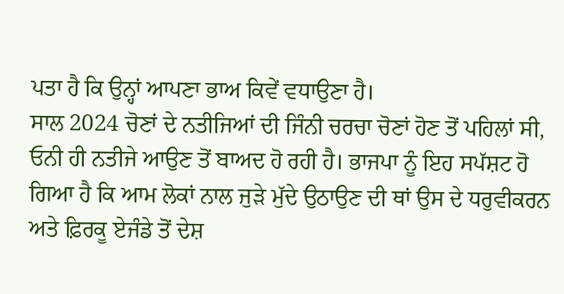ਪਤਾ ਹੈ ਕਿ ਉਨ੍ਹਾਂ ਆਪਣਾ ਭਾਅ ਕਿਵੇਂ ਵਧਾਉਣਾ ਹੈ।
ਸਾਲ 2024 ਚੋਣਾਂ ਦੇ ਨਤੀਜਿਆਂ ਦੀ ਜਿੰਨੀ ਚਰਚਾ ਚੋਣਾਂ ਹੋਣ ਤੋਂ ਪਹਿਲਾਂ ਸੀ, ਓਨੀ ਹੀ ਨਤੀਜੇ ਆਉਣ ਤੋਂ ਬਾਅਦ ਹੋ ਰਹੀ ਹੈ। ਭਾਜਪਾ ਨੂੰ ਇਹ ਸਪੱਸ਼ਟ ਹੋ ਗਿਆ ਹੈ ਕਿ ਆਮ ਲੋਕਾਂ ਨਾਲ ਜੁੜੇ ਮੁੱਦੇ ਉਠਾਉਣ ਦੀ ਥਾਂ ਉਸ ਦੇ ਧਰੁਵੀਕਰਨ ਅਤੇ ਫ਼ਿਰਕੂ ਏਜੰਡੇ ਤੋਂ ਦੇਸ਼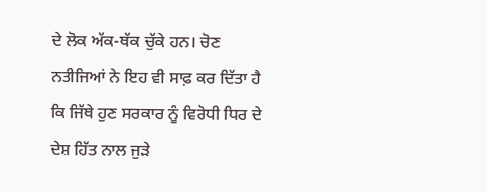ਦੇ ਲੋਕ ਅੱਕ-ਥੱਕ ਚੁੱਕੇ ਹਨ। ਚੋਣ ਨਤੀਜਿਆਂ ਨੇ ਇਹ ਵੀ ਸਾਫ਼ ਕਰ ਦਿੱਤਾ ਹੈ ਕਿ ਜਿੱਥੇ ਹੁਣ ਸਰਕਾਰ ਨੂੰ ਵਿਰੋਧੀ ਧਿਰ ਦੇ ਦੇਸ਼ ਹਿੱਤ ਨਾਲ ਜੁੜੇ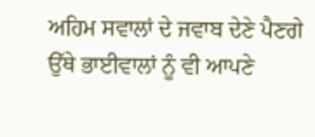ਅਹਿਮ ਸਵਾਲਾਂ ਦੇ ਜਵਾਬ ਦੇਣੇ ਪੈਣਗੇ ਉੱਥੇ ਭਾਈਵਾਲਾਂ ਨੂੰ ਵੀ ਆਪਣੇ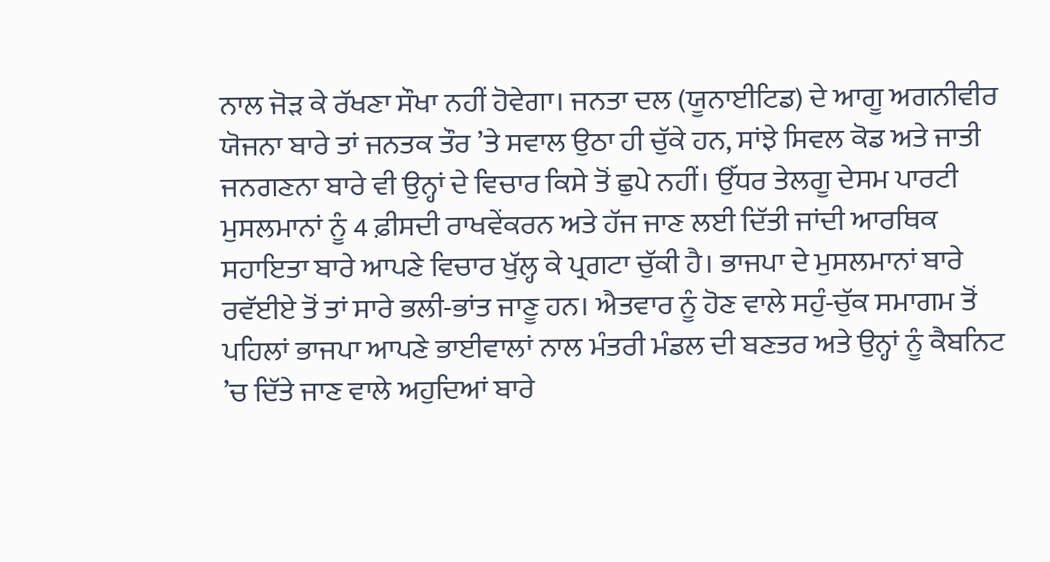ਨਾਲ ਜੋੜ ਕੇ ਰੱਖਣਾ ਸੌਖਾ ਨਹੀਂ ਹੋਵੇਗਾ। ਜਨਤਾ ਦਲ (ਯੂਨਾਈਟਿਡ) ਦੇ ਆਗੂ ਅਗਨੀਵੀਰ ਯੋਜਨਾ ਬਾਰੇ ਤਾਂ ਜਨਤਕ ਤੌਰ ’ਤੇ ਸਵਾਲ ਉਠਾ ਹੀ ਚੁੱਕੇ ਹਨ, ਸਾਂਝੇ ਸਿਵਲ ਕੋਡ ਅਤੇ ਜਾਤੀ ਜਨਗਣਨਾ ਬਾਰੇ ਵੀ ਉਨ੍ਹਾਂ ਦੇ ਵਿਚਾਰ ਕਿਸੇ ਤੋਂ ਛੁਪੇ ਨਹੀਂ। ਉੱਧਰ ਤੇਲਗੂ ਦੇਸਮ ਪਾਰਟੀ ਮੁਸਲਮਾਨਾਂ ਨੂੰ 4 ਫ਼ੀਸਦੀ ਰਾਖਵੇਂਕਰਨ ਅਤੇ ਹੱਜ ਜਾਣ ਲਈ ਦਿੱਤੀ ਜਾਂਦੀ ਆਰਥਿਕ ਸਹਾਇਤਾ ਬਾਰੇ ਆਪਣੇ ਵਿਚਾਰ ਖੁੱਲ੍ਹ ਕੇ ਪ੍ਰਗਟਾ ਚੁੱਕੀ ਹੈ। ਭਾਜਪਾ ਦੇ ਮੁਸਲਮਾਨਾਂ ਬਾਰੇ ਰਵੱਈਏ ਤੋਂ ਤਾਂ ਸਾਰੇ ਭਲੀ-ਭਾਂਤ ਜਾਣੂ ਹਨ। ਐਤਵਾਰ ਨੂੰ ਹੋਣ ਵਾਲੇ ਸਹੁੰ-ਚੁੱਕ ਸਮਾਗਮ ਤੋਂ ਪਹਿਲਾਂ ਭਾਜਪਾ ਆਪਣੇ ਭਾਈਵਾਲਾਂ ਨਾਲ ਮੰਤਰੀ ਮੰਡਲ ਦੀ ਬਣਤਰ ਅਤੇ ਉਨ੍ਹਾਂ ਨੂੰ ਕੈਬਨਿਟ ’ਚ ਦਿੱਤੇ ਜਾਣ ਵਾਲੇ ਅਹੁਦਿਆਂ ਬਾਰੇ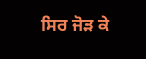ਸਿਰ ਜੋੜ ਕੇ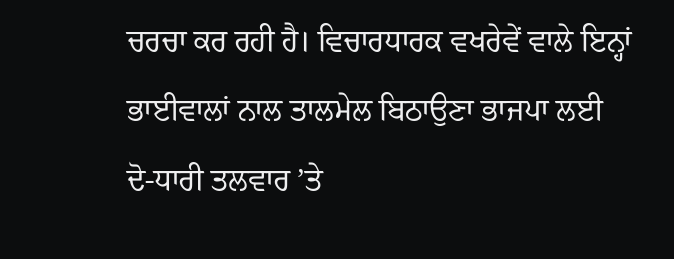ਚਰਚਾ ਕਰ ਰਹੀ ਹੈ। ਵਿਚਾਰਧਾਰਕ ਵਖਰੇਵੇਂ ਵਾਲੇ ਇਨ੍ਹਾਂ ਭਾਈਵਾਲਾਂ ਨਾਲ ਤਾਲਮੇਲ ਬਿਠਾਉਣਾ ਭਾਜਪਾ ਲਈ ਦੋ-ਧਾਰੀ ਤਲਵਾਰ ’ਤੇ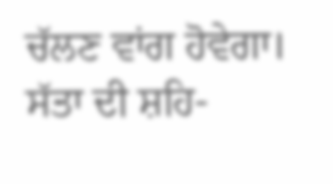ਚੱਲਣ ਵਾਂਗ ਹੋਵੇਗਾ। ਸੱਤਾ ਦੀ ਸ਼ਹਿ-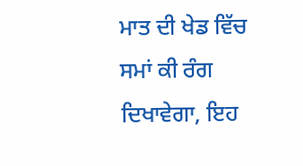ਮਾਤ ਦੀ ਖੇਡ ਵਿੱਚ ਸਮਾਂ ਕੀ ਰੰਗ ਦਿਖਾਵੇਗਾ, ਇਹ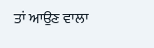ਤਾਂ ਆਉਣ ਵਾਲਾ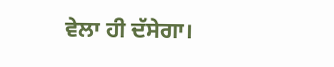ਵੇਲਾ ਹੀ ਦੱਸੇਗਾ।